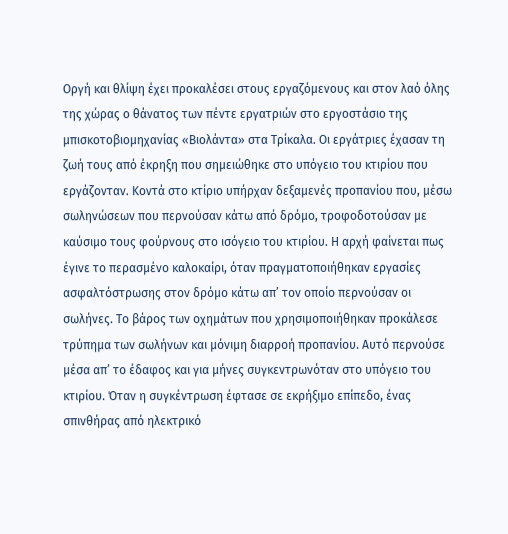Οργή και θλίψη έχει προκαλέσει στους εργαζόμενους και στον λαό όλης της χώρας ο θάνατος των πέντε εργατριών στο εργοστάσιο της μπισκοτοβιομηχανίας «Βιολάντα» στα Τρίκαλα. Οι εργάτριες έχασαν τη ζωή τους από έκρηξη που σημειώθηκε στο υπόγειο του κτιρίου που εργάζονταν. Κοντά στο κτίριο υπήρχαν δεξαμενές προπανίου που, μέσω σωληνώσεων που περνούσαν κάτω από δρόμο, τροφοδοτούσαν με καύσιμο τους φούρνους στο ισόγειο του κτιρίου. Η αρχή φαίνεται πως έγινε το περασμένο καλοκαίρι, όταν πραγματοποιήθηκαν εργασίες ασφαλτόστρωσης στον δρόμο κάτω απ’ τον οποίο περνούσαν οι σωλήνες. Το βάρος των οχημάτων που χρησιμοποιήθηκαν προκάλεσε τρύπημα των σωλήνων και μόνιμη διαρροή προπανίου. Αυτό περνούσε μέσα απ’ το έδαφος και για μήνες συγκεντρωνόταν στο υπόγειο του κτιρίου. Όταν η συγκέντρωση έφτασε σε εκρήξιμο επίπεδο, ένας σπινθήρας από ηλεκτρικό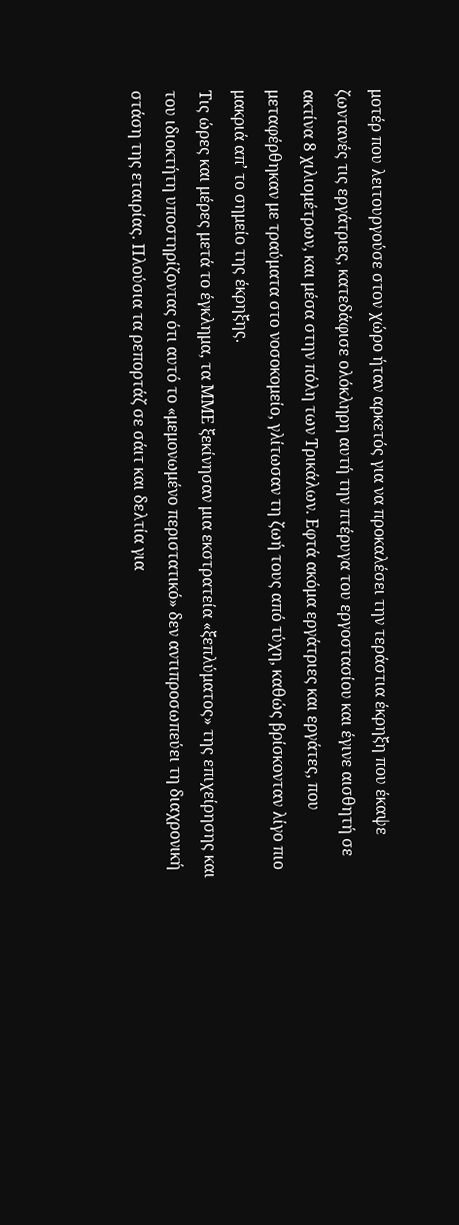μοτέρ που λειτουργούσε στον χώρο ήταν αρκετός για να προκαλέσει την τεράστια έκρηξη που έκαψε ζωντανές τις εργάτριες, κατεδάφισε ολόκληρη αυτή την πτέρυγα του εργοστασίου και έγινε αισθητή σε ακτίνα 8 χιλιομέτρων, και μέσα στην πόλη των Τρικάλων. Εφτά ακόμα εργάτριες και εργάτες, που μεταφέρθηκαν με τραύματα στο νοσοκομείο, γλίτωσαν τη ζωή τους από τύχη, καθώς βρίσκονταν λίγο πιο μακριά απ’ το σημείο της έκρηξης.
Τις ώρες και μέρες μετά το έγκλημα, τα ΜΜΕ ξεκίνησαν μια εκστρατεία «ξεπλύματος» της επιχείρησης και του ιδιοκτήτη υποστηρίζοντας ότι αυτό το «μεμονωμένο περιστατικό» δεν αντιπροσωπεύει τη διαχρονική στάση της εταιρίας. Πλούσια τα ρεπορτάζ σε σάιτ και δελτία για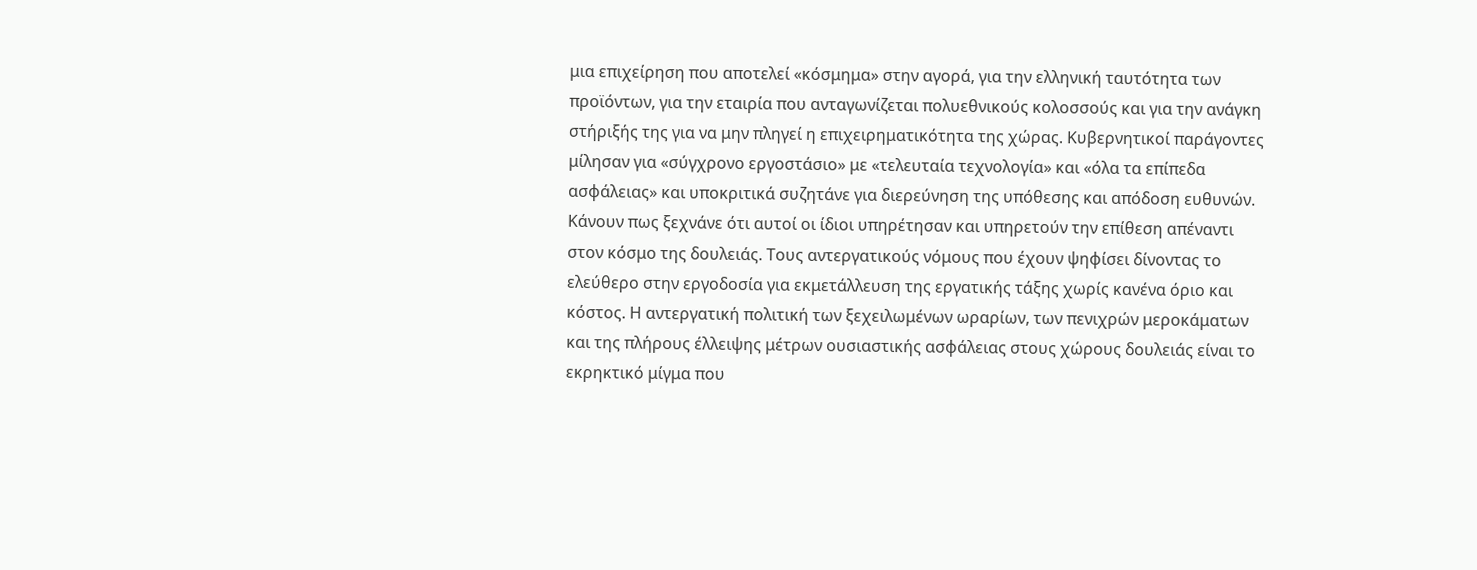μια επιχείρηση που αποτελεί «κόσμημα» στην αγορά, για την ελληνική ταυτότητα των προϊόντων, για την εταιρία που ανταγωνίζεται πολυεθνικούς κολοσσούς και για την ανάγκη στήριξής της για να μην πληγεί η επιχειρηματικότητα της χώρας. Κυβερνητικοί παράγοντες μίλησαν για «σύγχρονο εργοστάσιο» με «τελευταία τεχνολογία» και «όλα τα επίπεδα ασφάλειας» και υποκριτικά συζητάνε για διερεύνηση της υπόθεσης και απόδοση ευθυνών.
Κάνουν πως ξεχνάνε ότι αυτοί οι ίδιοι υπηρέτησαν και υπηρετούν την επίθεση απέναντι στον κόσμο της δουλειάς. Τους αντεργατικούς νόμους που έχουν ψηφίσει δίνοντας το ελεύθερο στην εργοδοσία για εκμετάλλευση της εργατικής τάξης χωρίς κανένα όριο και κόστος. Η αντεργατική πολιτική των ξεχειλωμένων ωραρίων, των πενιχρών μεροκάματων και της πλήρους έλλειψης μέτρων ουσιαστικής ασφάλειας στους χώρους δουλειάς είναι το εκρηκτικό μίγμα που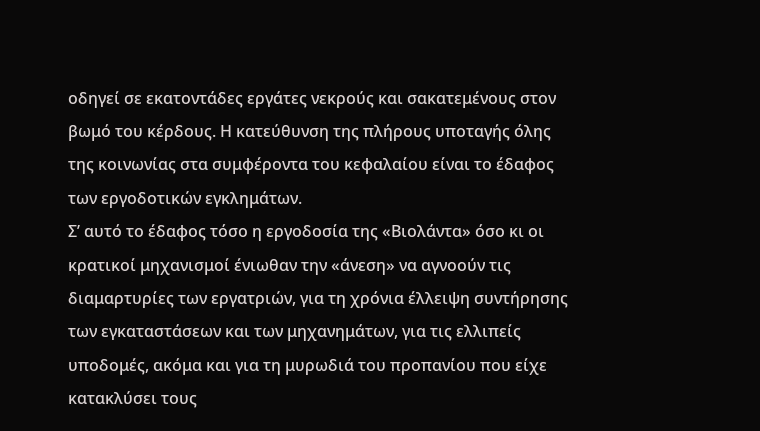οδηγεί σε εκατοντάδες εργάτες νεκρούς και σακατεμένους στον βωμό του κέρδους. Η κατεύθυνση της πλήρους υποταγής όλης της κοινωνίας στα συμφέροντα του κεφαλαίου είναι το έδαφος των εργοδοτικών εγκλημάτων.
Σ’ αυτό το έδαφος τόσο η εργοδοσία της «Βιολάντα» όσο κι οι κρατικοί μηχανισμοί ένιωθαν την «άνεση» να αγνοούν τις διαμαρτυρίες των εργατριών, για τη χρόνια έλλειψη συντήρησης των εγκαταστάσεων και των μηχανημάτων, για τις ελλιπείς υποδομές, ακόμα και για τη μυρωδιά του προπανίου που είχε κατακλύσει τους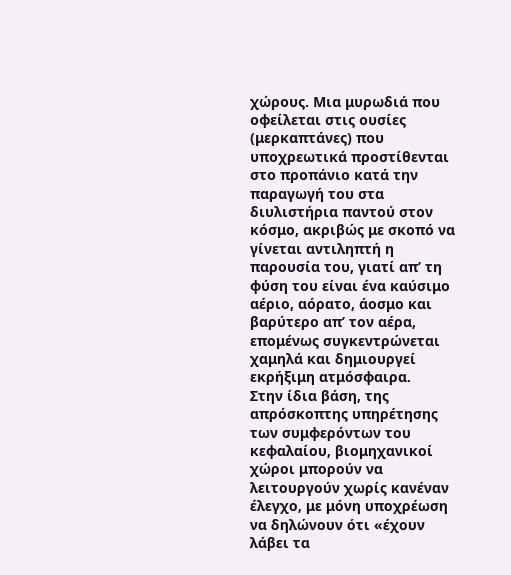χώρους. Μια μυρωδιά που οφείλεται στις ουσίες (μερκαπτάνες) που υποχρεωτικά προστίθενται στο προπάνιο κατά την παραγωγή του στα διυλιστήρια παντού στον κόσμο, ακριβώς με σκοπό να γίνεται αντιληπτή η παρουσία του, γιατί απ’ τη φύση του είναι ένα καύσιμο αέριο, αόρατο, άοσμο και βαρύτερο απ’ τον αέρα, επομένως συγκεντρώνεται χαμηλά και δημιουργεί εκρήξιμη ατμόσφαιρα.
Στην ίδια βάση, της απρόσκοπτης υπηρέτησης των συμφερόντων του κεφαλαίου, βιομηχανικοί χώροι μπορούν να λειτουργούν χωρίς κανέναν έλεγχο, με μόνη υποχρέωση να δηλώνουν ότι «έχουν λάβει τα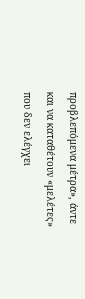προβλεπόμενα μέτρα», άντε και να καταθέτουν «μελέτες» που δεν ελέγχει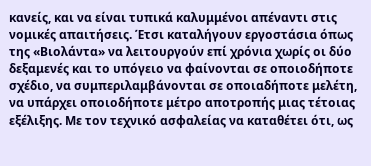κανείς, και να είναι τυπικά καλυμμένοι απέναντι στις νομικές απαιτήσεις. Έτσι καταλήγουν εργοστάσια όπως της «Βιολάντα» να λειτουργούν επί χρόνια χωρίς οι δύο δεξαμενές και το υπόγειο να φαίνονται σε οποιοδήποτε σχέδιο, να συμπεριλαμβάνονται σε οποιαδήποτε μελέτη, να υπάρχει οποιοδήποτε μέτρο αποτροπής μιας τέτοιας εξέλιξης. Με τον τεχνικό ασφαλείας να καταθέτει ότι, ως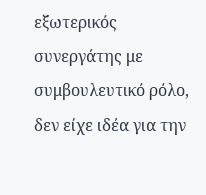εξωτερικός συνεργάτης με συμβουλευτικό ρόλο, δεν είχε ιδέα για την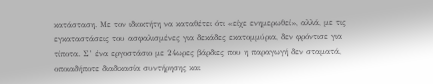κατάσταση. Με τον ιδιοκτήτη να καταθέτει ότι «είχε ενημερωθεί», αλλά, με τις εγκαταστάσεις του ασφαλισμένες για δεκάδες εκατομμύρια, δεν φρόντισε για τίποτα. Σ’ ένα εργοστάσιο με 24ωρες βάρδιες που η παραγωγή δεν σταματά, οποιαδήποτε διαδικασία συντήρησης και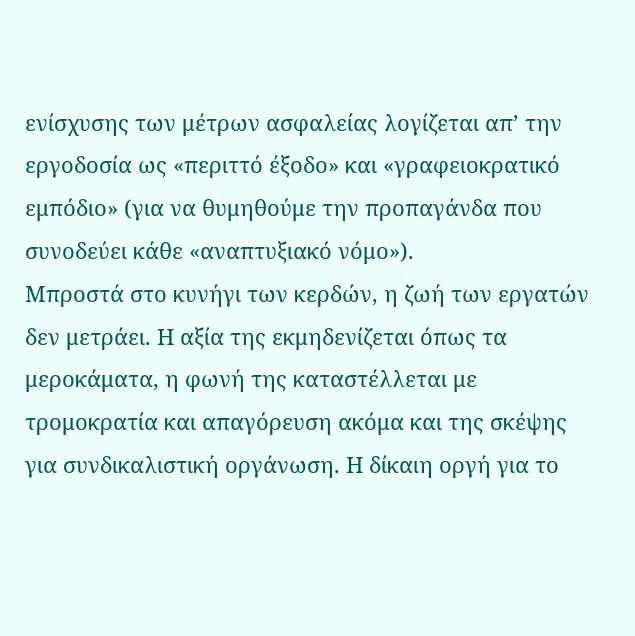ενίσχυσης των μέτρων ασφαλείας λογίζεται απ’ την εργοδοσία ως «περιττό έξοδο» και «γραφειοκρατικό εμπόδιο» (για να θυμηθούμε την προπαγάνδα που συνοδεύει κάθε «αναπτυξιακό νόμο»).
Μπροστά στο κυνήγι των κερδών, η ζωή των εργατών δεν μετράει. Η αξία της εκμηδενίζεται όπως τα μεροκάματα, η φωνή της καταστέλλεται με τρομοκρατία και απαγόρευση ακόμα και της σκέψης για συνδικαλιστική οργάνωση. Η δίκαιη οργή για το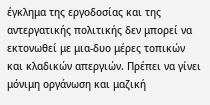έγκλημα της εργοδοσίας και της αντεργατικής πολιτικής δεν μπορεί να εκτονωθεί με μια-δυο μέρες τοπικών και κλαδικών απεργιών. Πρέπει να γίνει μόνιμη οργάνωση και μαζική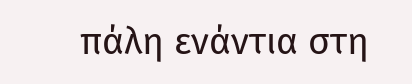πάλη ενάντια στη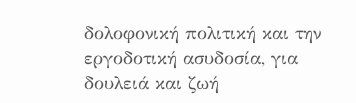δολοφονική πολιτική και την εργοδοτική ασυδοσία, για δουλειά και ζωή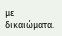με δικαιώματα.